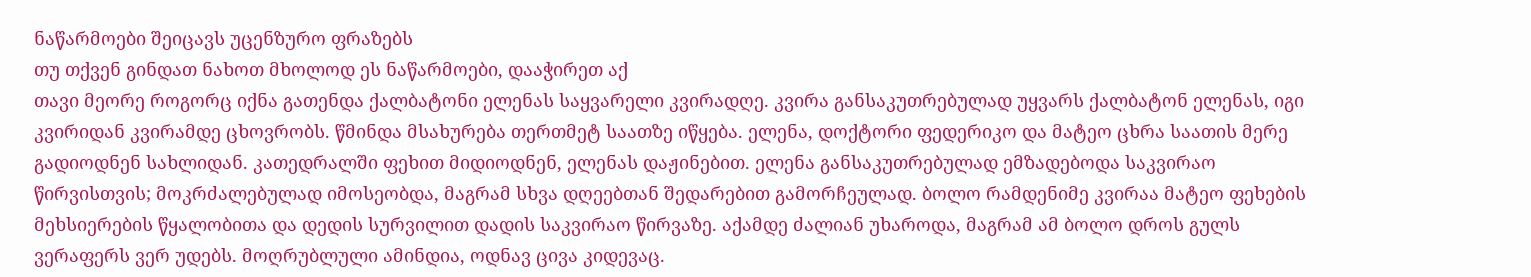ნაწარმოები შეიცავს უცენზურო ფრაზებს
თუ თქვენ გინდათ ნახოთ მხოლოდ ეს ნაწარმოები, დააჭირეთ აქ
თავი მეორე როგორც იქნა გათენდა ქალბატონი ელენას საყვარელი კვირადღე. კვირა განსაკუთრებულად უყვარს ქალბატონ ელენას, იგი კვირიდან კვირამდე ცხოვრობს. წმინდა მსახურება თერთმეტ საათზე იწყება. ელენა, დოქტორი ფედერიკო და მატეო ცხრა საათის მერე გადიოდნენ სახლიდან. კათედრალში ფეხით მიდიოდნენ, ელენას დაჟინებით. ელენა განსაკუთრებულად ემზადებოდა საკვირაო წირვისთვის; მოკრძალებულად იმოსეობდა, მაგრამ სხვა დღეებთან შედარებით გამორჩეულად. ბოლო რამდენიმე კვირაა მატეო ფეხების მეხსიერების წყალობითა და დედის სურვილით დადის საკვირაო წირვაზე. აქამდე ძალიან უხაროდა, მაგრამ ამ ბოლო დროს გულს ვერაფერს ვერ უდებს. მოღრუბლული ამინდია, ოდნავ ცივა კიდევაც.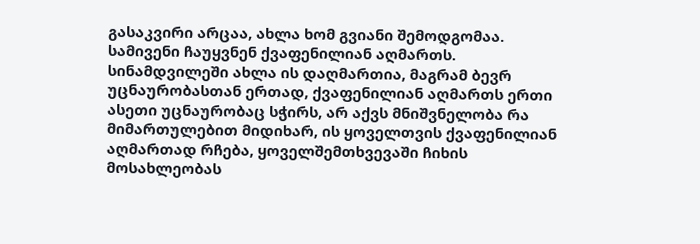გასაკვირი არცაა, ახლა ხომ გვიანი შემოდგომაა. სამივენი ჩაუყვნენ ქვაფენილიან აღმართს. სინამდვილეში ახლა ის დაღმართია, მაგრამ ბევრ უცნაურობასთან ერთად, ქვაფენილიან აღმართს ერთი ასეთი უცნაურობაც სჭირს, არ აქვს მნიშვნელობა რა მიმართულებით მიდიხარ, ის ყოველთვის ქვაფენილიან აღმართად რჩება, ყოველშემთხვევაში ჩიხის მოსახლეობას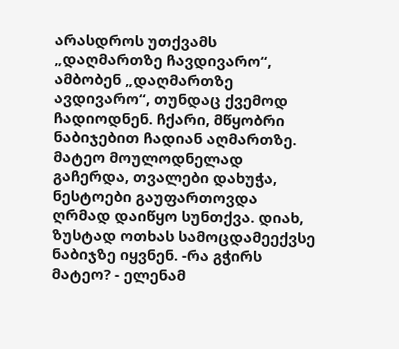არასდროს უთქვამს „დაღმართზე ჩავდივარო“, ამბობენ „დაღმართზე ავდივარო“, თუნდაც ქვემოდ ჩადიოდნენ. ჩქარი, მწყობრი ნაბიჯებით ჩადიან აღმართზე. მატეო მოულოდნელად გაჩერდა, თვალები დახუჭა, ნესტოები გაუფართოვდა ღრმად დაიწყო სუნთქვა. დიახ, ზუსტად ოთხას სამოცდამეექვსე ნაბიჯზე იყვნენ. -რა გჭირს მატეო? - ელენამ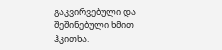გაკვირვებული და შეშინებული ხმით ჰკითხა.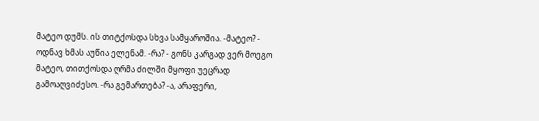მატეო დუმს. ის თიტქოსდა სხვა სამყაროშია. -მატეო? - ოდნავ ხმას აუწია ელენამ. -რა? - გონს კარგად ვერ მოეგო მატეო, თითქოსდა ღრმა ძილში მყოფი უეცრად გამოაღვიძესო. -რა გემართება? -ა, არაფერი,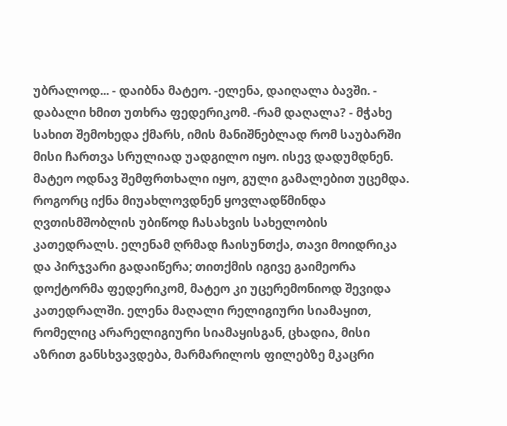უბრალოდ... - დაიბნა მატეო. -ელენა, დაიღალა ბავში. - დაბალი ხმით უთხრა ფედერიკომ. -რამ დაღალა? - მჭახე სახით შემოხედა ქმარს, იმის მანიშნებლად რომ საუბარში მისი ჩართვა სრულიად უადგილო იყო. ისევ დადუმდნენ. მატეო ოდნავ შემფრთხალი იყო, გული გამალებით უცემდა. როგორც იქნა მიუახლოვდნენ ყოვლადწმინდა ღვთისმშობლის უბიწოდ ჩასახვის სახელობის კათედრალს. ელენამ ღრმად ჩაისუნთქა, თავი მოიდრიკა და პირჯვარი გადაიწერა; თითქმის იგივე გაიმეორა დოქტორმა ფედერიკომ, მატეო კი უცერემონიოდ შევიდა კათედრალში. ელენა მაღალი რელიგიური სიამაყით, რომელიც არარელიგიური სიამაყისგან, ცხადია, მისი აზრით განსხვავდება, მარმარილოს ფილებზე მკაცრი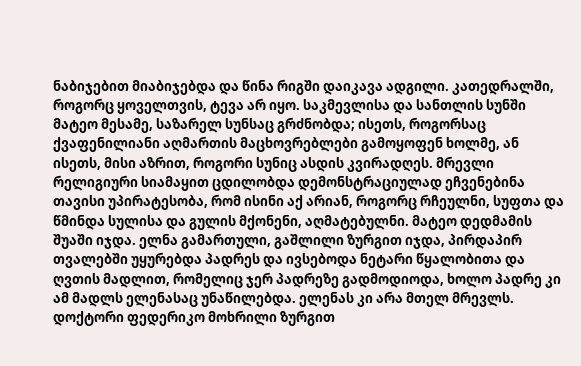ნაბიჯებით მიაბიჯებდა და წინა რიგში დაიკავა ადგილი. კათედრალში, როგორც ყოველთვის, ტევა არ იყო. საკმევლისა და სანთლის სუნში მატეო მესამე, საზარელ სუნსაც გრძნობდა; ისეთს, როგორსაც ქვაფენილიანი აღმართის მაცხოვრებლები გამოყოფენ ხოლმე, ან ისეთს, მისი აზრით, როგორი სუნიც ასდის კვირადღეს. მრევლი რელიგიური სიამაყით ცდილობდა დემონსტრაციულად ეჩვენებინა თავისი უპირატესობა, რომ ისინი აქ არიან, როგორც რჩეულნი, სუფთა და წმინდა სულისა და გულის მქონენი, აღმატებულნი. მატეო დედმამის შუაში იჯდა. ელნა გამართული, გაშლილი ზურგით იჯდა, პირდაპირ თვალებში უყურებდა პადრეს და ივსებოდა ნეტარი წყალობითა და ღვთის მადლით, რომელიც ჯერ პადრეზე გადმოდიოდა, ხოლო პადრე კი ამ მადლს ელენასაც უნაწილებდა. ელენას კი არა მთელ მრევლს. დოქტორი ფედერიკო მოხრილი ზურგით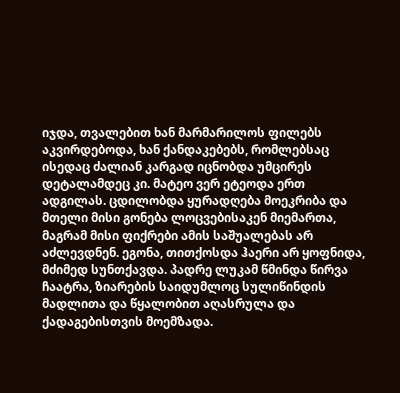იჯდა, თვალებით ხან მარმარილოს ფილებს აკვირდებოდა, ხან ქანდაკებებს, რომლებსაც ისედაც ძალიან კარგად იცნობდა უმცირეს დეტალამდეც კი. მატეო ვერ ეტეოდა ერთ ადგილას. ცდილობდა ყურადღება მოეკრიბა და მთელი მისი გონება ლოცვებისაკენ მიემართა, მაგრამ მისი ფიქრები ამის საშუალებას არ აძლევდნენ. ეგონა, თითქოსდა ჰაერი არ ყოფნიდა, მძიმედ სუნთქავდა. პადრე ლუკამ წმინდა წირვა ჩაატრა, ზიარების საიდუმლოც სულიწინდის მადლითა და წყალობით აღასრულა და ქადაგებისთვის მოემზადა.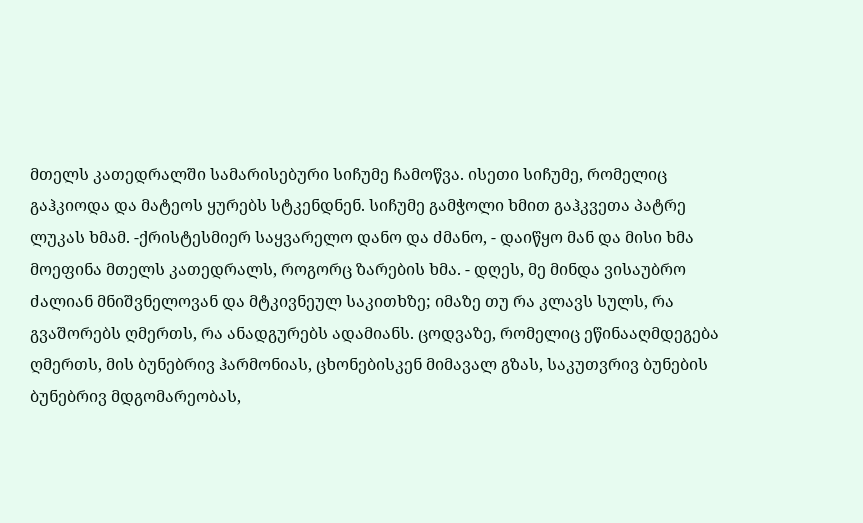მთელს კათედრალში სამარისებური სიჩუმე ჩამოწვა. ისეთი სიჩუმე, რომელიც გაჰკიოდა და მატეოს ყურებს სტკენდნენ. სიჩუმე გამჭოლი ხმით გაჰკვეთა პატრე ლუკას ხმამ. -ქრისტესმიერ საყვარელო დანო და ძმანო, - დაიწყო მან და მისი ხმა მოეფინა მთელს კათედრალს, როგორც ზარების ხმა. - დღეს, მე მინდა ვისაუბრო ძალიან მნიშვნელოვან და მტკივნეულ საკითხზე; იმაზე თუ რა კლავს სულს, რა გვაშორებს ღმერთს, რა ანადგურებს ადამიანს. ცოდვაზე, რომელიც ეწინააღმდეგება ღმერთს, მის ბუნებრივ ჰარმონიას, ცხონებისკენ მიმავალ გზას, საკუთვრივ ბუნების ბუნებრივ მდგომარეობას,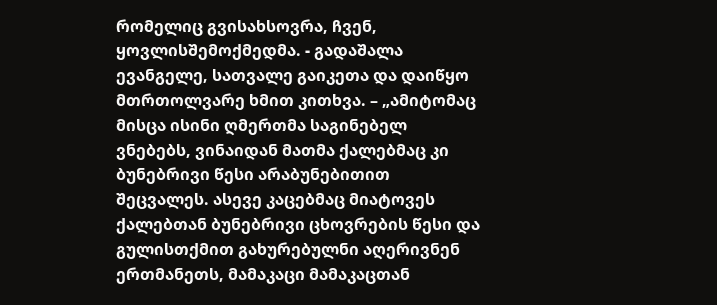რომელიც გვისახსოვრა, ჩვენ, ყოვლისშემოქმედმა. - გადაშალა ევანგელე, სათვალე გაიკეთა და დაიწყო მთრთოლვარე ხმით კითხვა. – „ამიტომაც მისცა ისინი ღმერთმა საგინებელ ვნებებს, ვინაიდან მათმა ქალებმაც კი ბუნებრივი წესი არაბუნებითით შეცვალეს. ასევე კაცებმაც მიატოვეს ქალებთან ბუნებრივი ცხოვრების წესი და გულისთქმით გახურებულნი აღერივნენ ერთმანეთს, მამაკაცი მამაკაცთან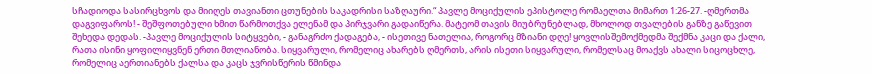სჩადიოდა სასირცხვოს და მიიღეს თავიანთი ცთუნების საკადრისი საზღაური.“ პავლე მოციქულის ეპისტოლე რომაელთა მიმართ 1:26-27. -ღმერთმა დაგვიფაროს! - შეშფოთებული ხმით წარმოთქვა ელენამ და პირჯვარი გადაიწერა. მატეომ თავის მიუბრუნებლად, მხოლოდ თვალების განზე გაწევით შეხედა დედას. -პავლე მოციქულის სიტყვები, - განაგრძო ქადაგება, - ისეთივე ნათელია, როგორც მზიანი დღე! ყოვლისშემოქმედმა შექმნა კაცი და ქალი, რათა ისინი ყოფილიყვნენ ერთი მთლიანობა. სიყვარული, რომელიც ახარებს ღმერთს, არის ისეთი სიყვარული, რომელსაც მოაქვს ახალი სიცოცხლე, რომელიც აერთიანებს ქალსა და კაცს ჯვრისწერის წმინდა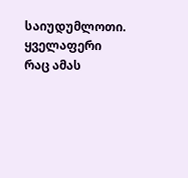საიუდუმლოთი. ყველაფერი რაც ამას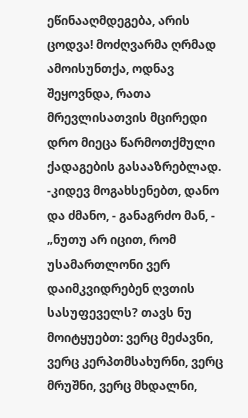ეწინააღმდეგება, არის ცოდვა! მოძღვარმა ღრმად ამოისუნთქა, ოდნავ შეყოვნდა, რათა მრევლისათვის მცირედი დრო მიეცა წარმოთქმული ქადაგების გასააზრებლად. -კიდევ მოგახსენებთ, დანო და ძმანო, - განაგრძო მან, - „ნუთუ არ იცით, რომ უსამართლონი ვერ დაიმკვიდრებენ ღვთის სასუფეველს? თავს ნუ მოიტყუებთ: ვერც მეძავნი, ვერც კერპთმსახურნი, ვერც მრუშნი, ვერც მხდალნი,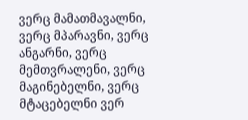ვერც მამათმავალნი, ვერც მპარავნი, ვერც ანგარნი, ვერც მემთვრალენი, ვერც მაგინებელნი, ვერც მტაცებელნი ვერ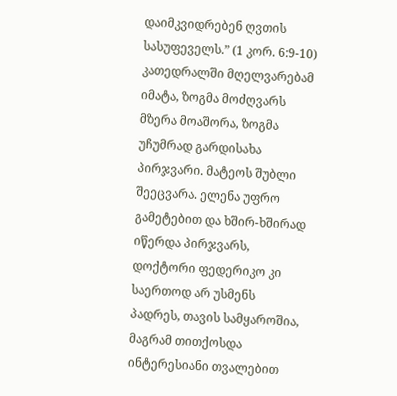დაიმკვიდრებენ ღვთის სასუფეველს.” (1 კორ. 6:9-10) კათედრალში მღელვარებამ იმატა, ზოგმა მოძღვარს მზერა მოაშორა, ზოგმა უჩუმრად გარდისახა პირჯვარი. მატეოს შუბლი შეეცვარა. ელენა უფრო გამეტებით და ხშირ-ხშირად იწერდა პირჯვარს, დოქტორი ფედერიკო კი საერთოდ არ უსმენს პადრეს, თავის სამყაროშია, მაგრამ თითქოსდა ინტერესიანი თვალებით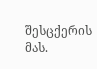შესცქერის მას.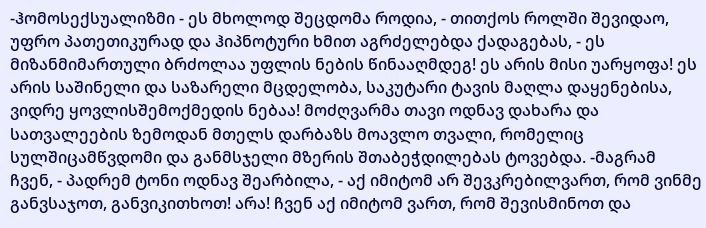-ჰომოსექსუალიზმი - ეს მხოლოდ შეცდომა როდია, - თითქოს როლში შევიდაო, უფრო პათეთიკურად და ჰიპნოტური ხმით აგრძელებდა ქადაგებას, - ეს მიზანმიმართული ბრძოლაა უფლის ნების წინააღმდეგ! ეს არის მისი უარყოფა! ეს არის საშინელი და საზარელი მცდელობა, საკუტარი ტავის მაღლა დაყენებისა, ვიდრე ყოვლისშემოქმედის ნებაა! მოძღვარმა თავი ოდნავ დახარა და სათვალეების ზემოდან მთელს დარბაზს მოავლო თვალი, რომელიც სულშიცამწვდომი და განმსჯელი მზერის შთაბეჭდილებას ტოვებდა. -მაგრამ ჩვენ, - პადრემ ტონი ოდნავ შეარბილა, - აქ იმიტომ არ შევკრებილვართ, რომ ვინმე განვსაჯოთ, განვიკითხოთ! არა! ჩვენ აქ იმიტომ ვართ, რომ შევისმინოთ და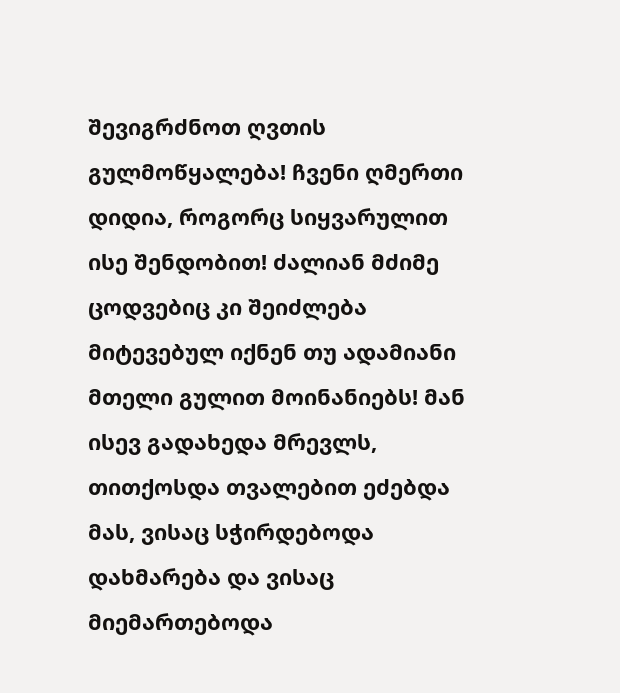შევიგრძნოთ ღვთის გულმოწყალება! ჩვენი ღმერთი დიდია, როგორც სიყვარულით ისე შენდობით! ძალიან მძიმე ცოდვებიც კი შეიძლება მიტევებულ იქნენ თუ ადამიანი მთელი გულით მოინანიებს! მან ისევ გადახედა მრევლს, თითქოსდა თვალებით ეძებდა მას, ვისაც სჭირდებოდა დახმარება და ვისაც მიემართებოდა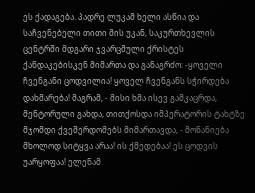ეს ქადაგება. პადრე ლუკამ ხელი ასწია და საჩვენებელი თითი მის უკან, საკურთხევლის ცენტრში მდგარი ჯვარცმული ქრისტეს ქანდაკებისკენ მიმართა და განაგრძო: -ყოველი ჩვენგანი ცოდვილია! ყოველ ჩვენგანს სჭირდება დახმარება! მაგრამ, - მისი ხმა ისევ გამკაცრდა, მენტორული გახდა, თითქოსდა იმპერატორის ტახტზე მჯომდი ქვეშერდომებს მიმართავდა, - მონანიება მხოლოდ სიტყვა არაა! ის ქმედებაა! ეს ცოდვის უარყოფაა! ელენამ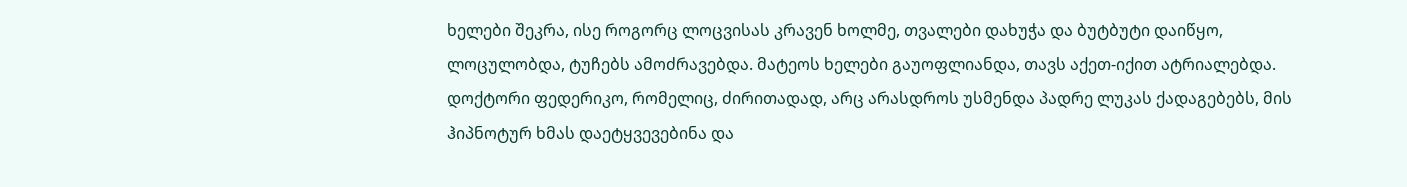ხელები შეკრა, ისე როგორც ლოცვისას კრავენ ხოლმე, თვალები დახუჭა და ბუტბუტი დაიწყო, ლოცულობდა, ტუჩებს ამოძრავებდა. მატეოს ხელები გაუოფლიანდა, თავს აქეთ-იქით ატრიალებდა. დოქტორი ფედერიკო, რომელიც, ძირითადად, არც არასდროს უსმენდა პადრე ლუკას ქადაგებებს, მის ჰიპნოტურ ხმას დაეტყვევებინა და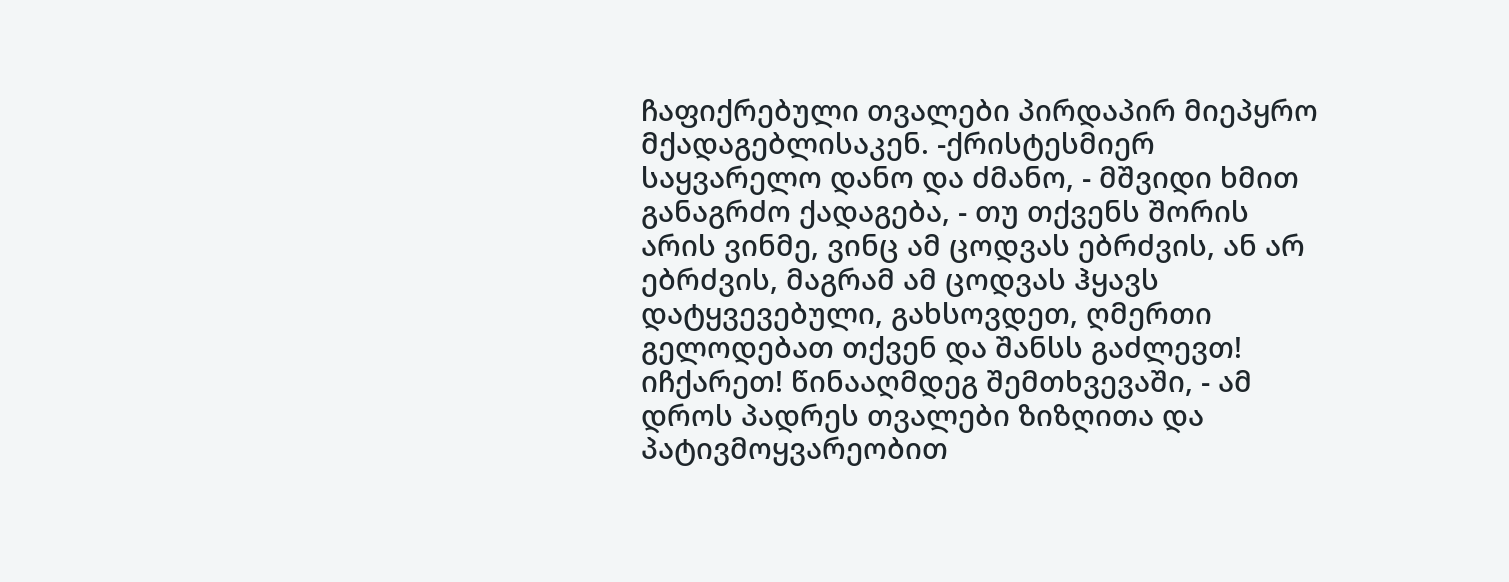ჩაფიქრებული თვალები პირდაპირ მიეპყრო მქადაგებლისაკენ. -ქრისტესმიერ საყვარელო დანო და ძმანო, - მშვიდი ხმით განაგრძო ქადაგება, - თუ თქვენს შორის არის ვინმე, ვინც ამ ცოდვას ებრძვის, ან არ ებრძვის, მაგრამ ამ ცოდვას ჰყავს დატყვევებული, გახსოვდეთ, ღმერთი გელოდებათ თქვენ და შანსს გაძლევთ! იჩქარეთ! წინააღმდეგ შემთხვევაში, - ამ დროს პადრეს თვალები ზიზღითა და პატივმოყვარეობით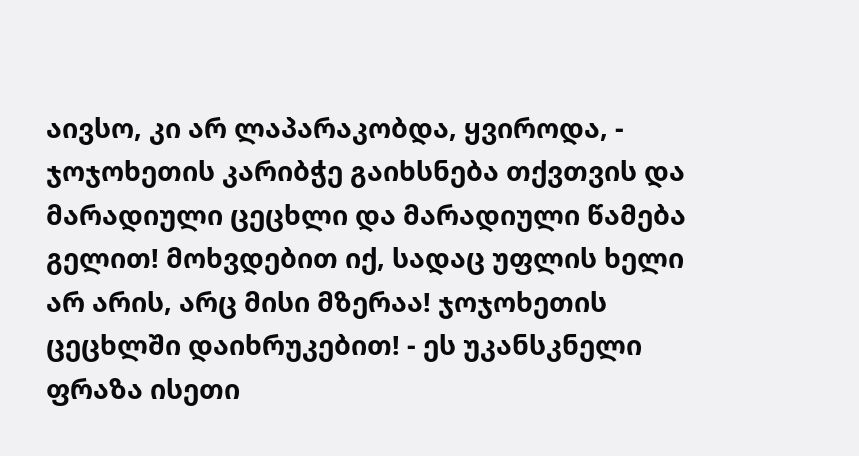აივსო, კი არ ლაპარაკობდა, ყვიროდა, - ჯოჯოხეთის კარიბჭე გაიხსნება თქვთვის და მარადიული ცეცხლი და მარადიული წამება გელით! მოხვდებით იქ, სადაც უფლის ხელი არ არის, არც მისი მზერაა! ჯოჯოხეთის ცეცხლში დაიხრუკებით! - ეს უკანსკნელი ფრაზა ისეთი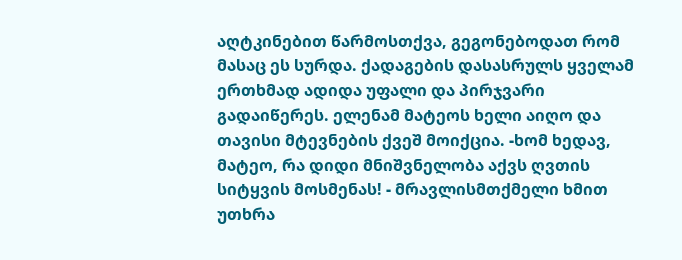აღტკინებით წარმოსთქვა, გეგონებოდათ რომ მასაც ეს სურდა. ქადაგების დასასრულს ყველამ ერთხმად ადიდა უფალი და პირჯვარი გადაიწერეს. ელენამ მატეოს ხელი აიღო და თავისი მტევნების ქვეშ მოიქცია. -ხომ ხედავ, მატეო, რა დიდი მნიშვნელობა აქვს ღვთის სიტყვის მოსმენას! - მრავლისმთქმელი ხმით უთხრა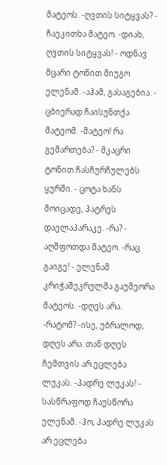მატეოს. -ღვთის სიტყვას? - ჩაეკითხა მატეო. -დიახ, ღვთის სიტყვას! - ოდნავ მცარი ტონით მიუგო ელენამ. -აჰამ, გასაგებია. - ცბიერად ჩაისუნთქა მატეომ. -მატეო! რა გემართება? - მკაცრი ტონით ჩასჩურჩულებს ყურში. - ცოტა ხანს მოიცადე, პატრეს დაელაპარაკე. -რა? - აღშფოთდა მატეო. -რაც გაიგე! - ელენამ კრიჭაშეკრულმა გაუმეორა მატეოს. -დღეს არა. -რატომ? -ისე, უბრალოდ, დღეს არა. თან დღეს ჩემთვის არ ეცლება ლუკას. -პადრე ლუკას! - სასწრაფოდ ჩაუსწორა ელენამ. -ჰო, პადრე ლუკას არ ეცლება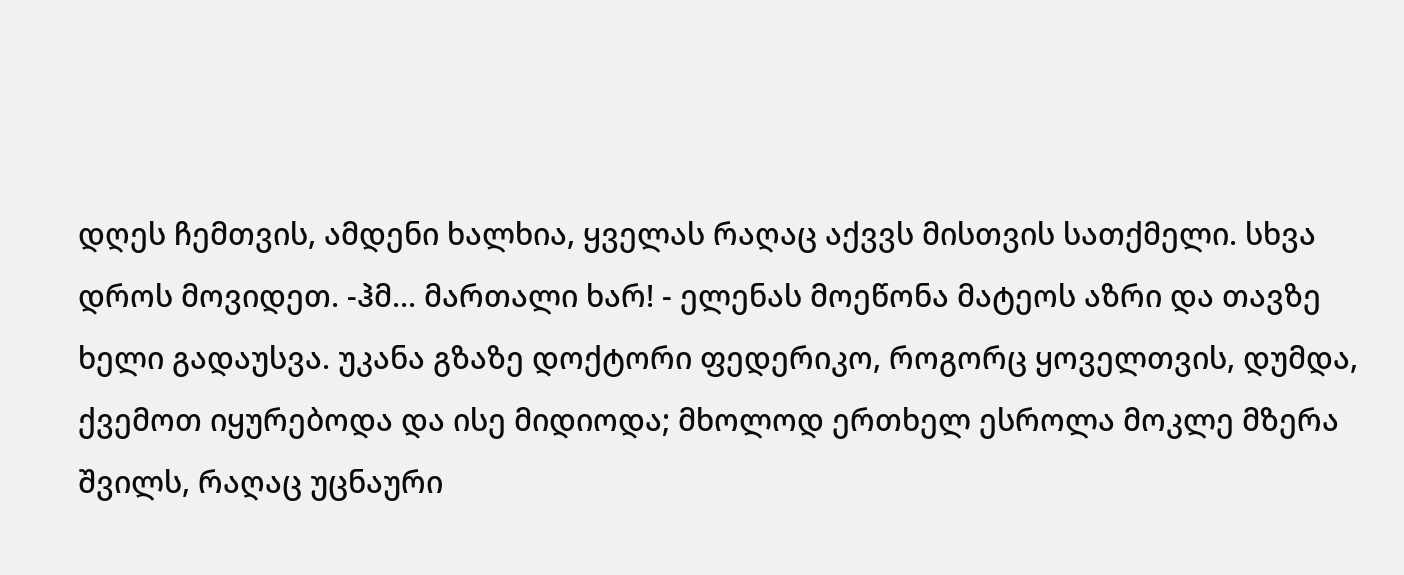დღეს ჩემთვის, ამდენი ხალხია, ყველას რაღაც აქვვს მისთვის სათქმელი. სხვა დროს მოვიდეთ. -ჰმ... მართალი ხარ! - ელენას მოეწონა მატეოს აზრი და თავზე ხელი გადაუსვა. უკანა გზაზე დოქტორი ფედერიკო, როგორც ყოველთვის, დუმდა, ქვემოთ იყურებოდა და ისე მიდიოდა; მხოლოდ ერთხელ ესროლა მოკლე მზერა შვილს, რაღაც უცნაური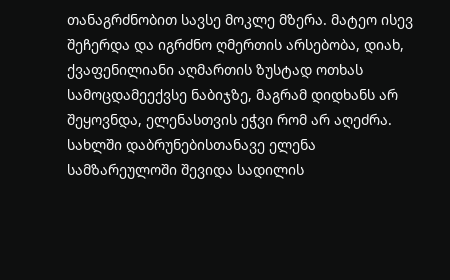თანაგრძნობით სავსე მოკლე მზერა. მატეო ისევ შეჩერდა და იგრძნო ღმერთის არსებობა, დიახ, ქვაფენილიანი აღმართის ზუსტად ოთხას სამოცდამეექვსე ნაბიჯზე, მაგრამ დიდხანს არ შეყოვნდა, ელენასთვის ეჭვი რომ არ აღეძრა. სახლში დაბრუნებისთანავე ელენა სამზარეულოში შევიდა სადილის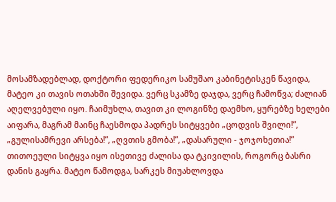მოსამზადებლად, დოქტორი ფედერიკო სამუშაო კაბინეტისკენ წავიდა, მატეო კი თავის ოთახში შევიდა. ვერც სკამზე დაჯდა, ვერც ჩამოწვა; ძალიან აღელვებული იყო. ჩაიმუხლა, თავით კი ლოგინზე დაემხო, ყურებზე ხელები აიფარა, მაგრამ მაინც ჩაესმოდა პადრეს სიტყვები „ცოდვის შვილი!“, „გულისამრევი არსება!“, „ღვთის გმობა!“, „დასარული - ჯოჯოხეთია!“ თითოეული სიტყვა იყო ისეთივე ძალისა და ტკივილის, როგორც ბასრი დანის გაყრა. მატეო წამოდგა, სარკეს მიუახლოვდა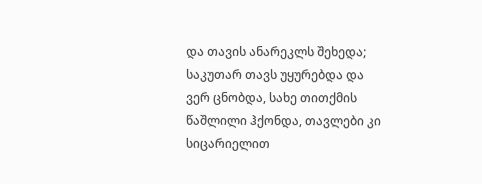და თავის ანარეკლს შეხედა; საკუთარ თავს უყურებდა და ვერ ცნობდა, სახე თითქმის წაშლილი ჰქონდა, თავლები კი სიცარიელით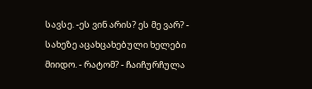სავსე. -ეს ვინ არის? ეს მე ვარ? - სახეზე აცახცახებული ხელები მიიდო. - რატომ? - ჩაიჩურჩულა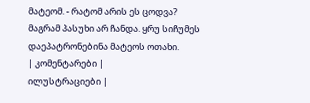მატეომ. - რატომ არის ეს ცოდვა? მაგრამ პასუხი არ ჩანდა. ყრუ სიჩუმეს დაეპატრონებინა მატეოს ოთახი.
| კომენტარები |
ილუსტრაციები |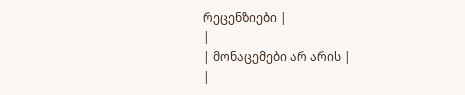რეცენზიები |
|
| მონაცემები არ არის |
|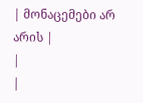| მონაცემები არ არის |
|
|